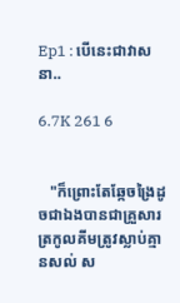Ep1 : បើនេះជាវាសនា..

6.7K 261 6


   "ក៏ព្រោះតែឆ្កែចង្រៃដូចជាឯងបានជាគ្រួសារត្រកូលគីមត្រូវស្លាប់គ្មានសល់ ស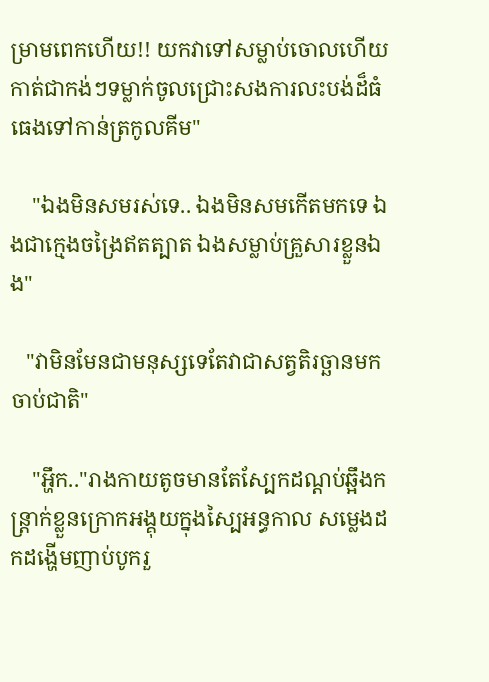ម្រាមពេកហើយ!! យកវាទៅសម្លាប់ចោលហើយកាត់ជាកង់ៗទម្លាក់ចូលជ្រោះសងការលះបង់ដ៏ធំធេងទៅកាន់ត្រកូលគីម"

    "ឯងមិនសមរស់ទេ.. ឯងមិនសមកើតមកទេ ឯងជាក្មេងចង្រៃឥតត្បាត ឯងសម្លាប់គ្រួសារខ្លួនឯង"

   "វាមិនមែនជាមនុស្សទេតែវាជាសត្វតិរច្ឆានមកចាប់ជាតិ"

    "អ្ហឹក.."រាងកាយតូចមានតែស្បែកដណ្តប់ឆ្អឹងកន្រ្តាក់ខ្លួនក្រោកអង្គុយក្នុងស្បៃអន្ធកាល សម្លេងដកដង្ហើមញាប់បូករួ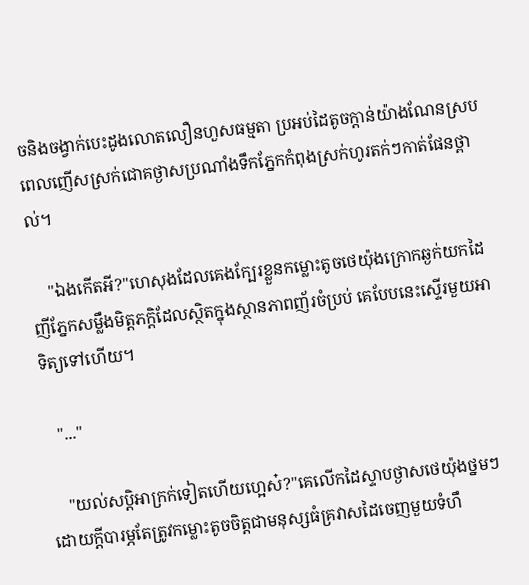ចនិងចង្វាក់បេះដូងលោតលឿនហួសធម្មតា ប្រអប់ដៃតូចក្តាន់យ៉ាងណែនស្របពេលញើសស្រក់ជោគថ្ងាសប្រណាំងទឹកភ្នែកកំពុងស្រក់ហូរតក់ៗកាត់ផែនថ្ពាល់។

    "ឯងកើតអី?"ហេសុងដែលគេងក្បែរខ្លួនកម្លោះតូចថេយ៉ុងក្រោកឆ្ងក់យកដៃញីភ្នែកសម្លឹងមិត្តភក្តិដែលស្ថិតក្នុងស្ថានភាពញ័រចំប្រប់ គេបែបនេះស្ទើរមួយអាទិត្យទៅហើយ។

   "..."

    "យល់សប្តិអាក្រក់ទៀតហើយហ្អេស៎?"គេលើកដៃស្ទាបថ្ងាសថេយ៉ុងថ្នមៗដោយក្តីបារម្ភតែត្រូវកម្លោះតូចចិត្តជាមនុស្សធំគ្រវាសដៃចេញមួយទំហឹ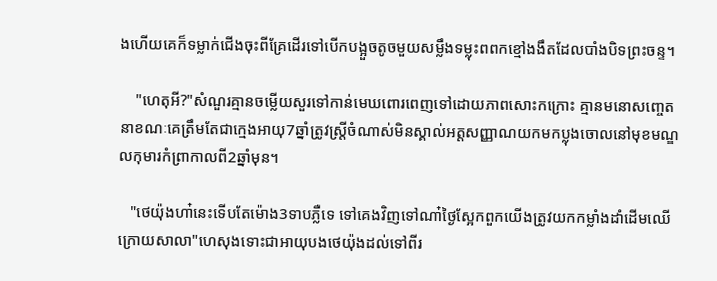ងហើយគេក៏ទម្លាក់ជើងចុះពីគ្រែដើរទៅបើកបង្អួចតូចមួយសម្លឹងទម្លុះពពកខ្មៅងងឹតដែលបាំងបិទព្រះចន្ទ។

    "ហេតុអី?"សំណួរគ្មានចម្លើយសួរទៅកាន់មេឃពោរពេញទៅដោយភាពសោះកក្រោះ គ្មានមនោសញ្ចេតនាខណៈគេត្រឹមតែជាក្មេងអាយុ7ឆ្នាំត្រូវស្ត្រីចំណាស់មិនស្គាល់អត្តសញ្ញាណយកមកប្លុងចោលនៅមុខមណ្ឌលកុមារកំព្រាកាលពី2ឆ្នាំមុន។

   "ថេយ៉ុងហា៎នេះទើបតែម៉ោង3ទាបភ្លឺទេ ទៅគេងវិញទៅណា៎ថ្ងៃស្អែកពួកយើងត្រូវយកកម្លាំងដាំដើមឈើក្រោយសាលា"ហេសុងទោះជាអាយុបងថេយ៉ុងដល់ទៅពីរ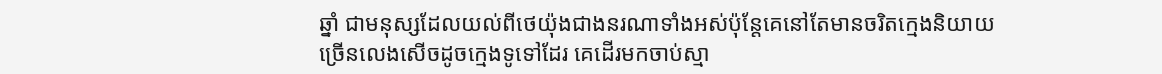ឆ្នាំ ជាមនុស្សដែលយល់ពីថេយ៉ុងជាងនរណាទាំងអស់ប៉ុន្តែគេនៅតែមានចរិតក្មេងនិយាយច្រើនលេងសើចដូចក្មេងទូទៅដែរ គេដើរមកចាប់ស្មា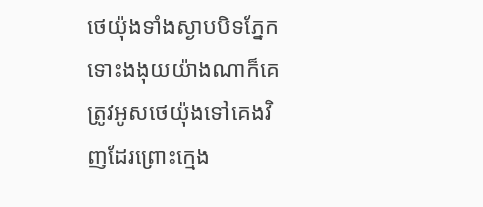ថេយ៉ុងទាំងស្ងាបបិទភ្នែក ទោះងងុយយ៉ាងណាក៏គេត្រូវអូសថេយ៉ុងទៅគេងវិញដែរព្រោះក្មេង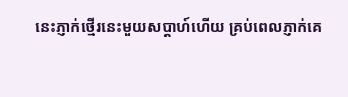នេះភ្ញាក់ថ្មើរនេះមួយសប្តាហ៍ហើយ គ្រប់ពេលភ្ញាក់គេ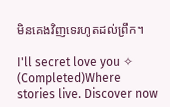មិនគេងវិញទេរហូតដល់ព្រឹក។

I'll secret love you ✧ (Completed)Where stories live. Discover now